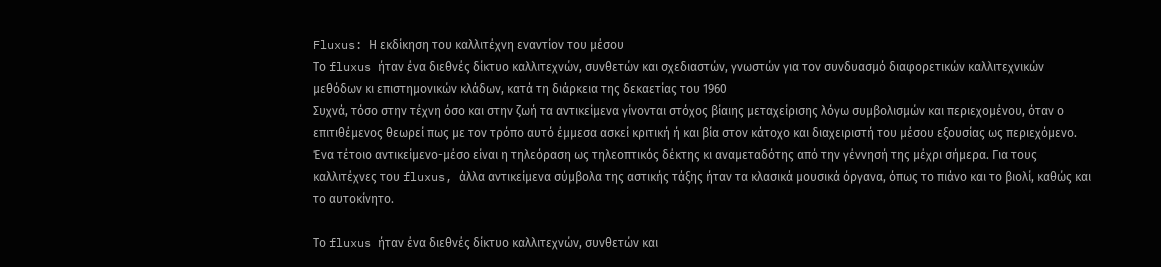Fluxus: Η εκδίκηση του καλλιτέχνη εναντίον του μέσου
Το fluxus ήταν ένα διεθνές δίκτυο καλλιτεχνών, συνθετών και σχεδιαστών, γνωστών για τον συνδυασμό διαφορετικών καλλιτεχνικών μεθόδων κι επιστημονικών κλάδων, κατά τη διάρκεια της δεκαετίας του 1960
Συχνά, τόσο στην τέχνη όσο και στην ζωή τα αντικείμενα γίνονται στόχος βίαιης μεταχείρισης λόγω συμβολισμών και περιεχομένου, όταν ο επιτιθέμενος θεωρεί πως με τον τρόπο αυτό έμμεσα ασκεί κριτική ή και βία στον κάτοχο και διαχειριστή του μέσου εξουσίας ως περιεχόμενο. Ένα τέτοιο αντικείμενο-μέσο είναι η τηλεόραση ως τηλεοπτικός δέκτης κι αναμεταδότης από την γέννησή της μέχρι σήμερα. Για τους καλλιτέχνες του fluxus, άλλα αντικείμενα σύμβολα της αστικής τάξης ήταν τα κλασικά μουσικά όργανα, όπως το πιάνο και το βιολί, καθώς και το αυτοκίνητο.

Το fluxus ήταν ένα διεθνές δίκτυο καλλιτεχνών, συνθετών και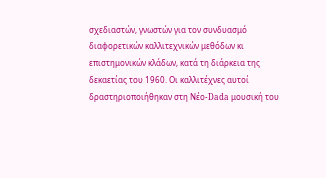σχεδιαστών, γνωστών για τον συνδυασμό διαφορετικών καλλιτεχνικών μεθόδων κι επιστημονικών κλάδων, κατά τη διάρκεια της δεκαετίας του 1960. Οι καλλιτέχνες αυτοί δραστηριοποιήθηκαν στη Νέο-Dada μουσική του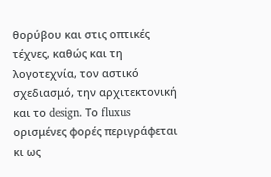θορύβου και στις οπτικές τέχνες, καθώς και τη λογοτεχνία, τον αστικό σχεδιασμό, την αρχιτεκτονική και το design. Το fluxus ορισμένες φορές περιγράφεται κι ως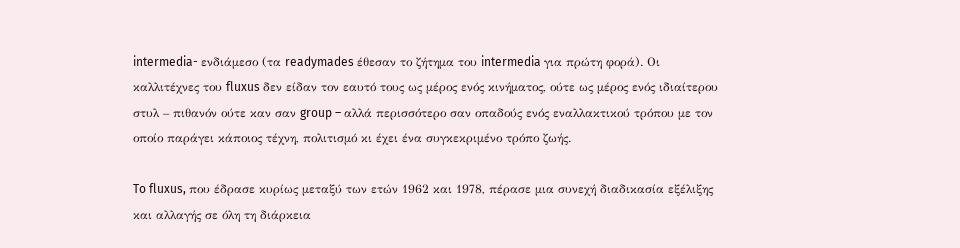intermedia- ενδιάμεσο (τα readymades έθεσαν το ζήτημα του intermedia για πρώτη φορά). Οι καλλιτέχνες του fluxus δεν είδαν τον εαυτό τους ως μέρος ενός κινήματος, ούτε ως μέρος ενός ιδιαίτερου στυλ – πιθανόν ούτε καν σαν group – αλλά περισσότερο σαν οπαδούς ενός εναλλακτικού τρόπου με τον οποίο παράγει κάποιος τέχνη, πολιτισμό κι έχει ένα συγκεκριμένο τρόπο ζωής.

To fluxus, που έδρασε κυρίως μεταξύ των ετών 1962 και 1978, πέρασε μια συνεχή διαδικασία εξέλιξης και αλλαγής σε όλη τη διάρκεια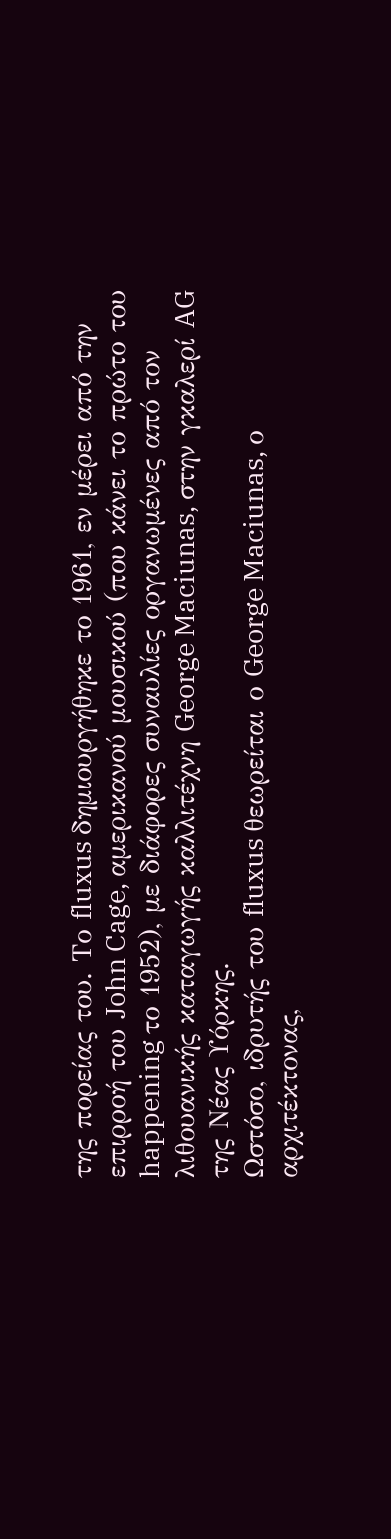της πορείας του. Το fluxus δημιουργήθηκε το 1961, εν μέρει από την επιρροή του John Cage, αμερικανού μουσικού (που κάνει το πρώτο του happening το 1952), με διάφορες συναυλίες οργανωμένες από τον λιθουανικής καταγωγής καλλιτέχνη George Maciunas, στην γκαλερί AG της Νέας Υόρκης.
Ωστόσο, ιδρυτής του fluxus θεωρείται ο George Maciunas, ο αρχιτέκτονας,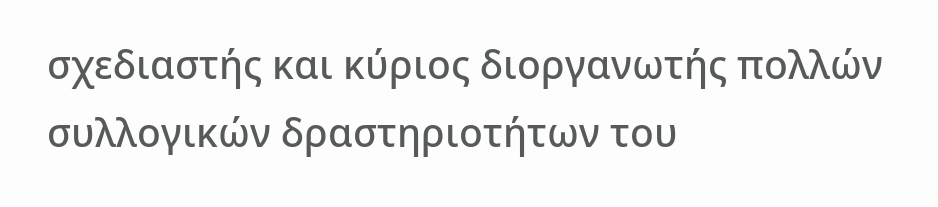σχεδιαστής και κύριος διοργανωτής πολλών συλλογικών δραστηριοτήτων του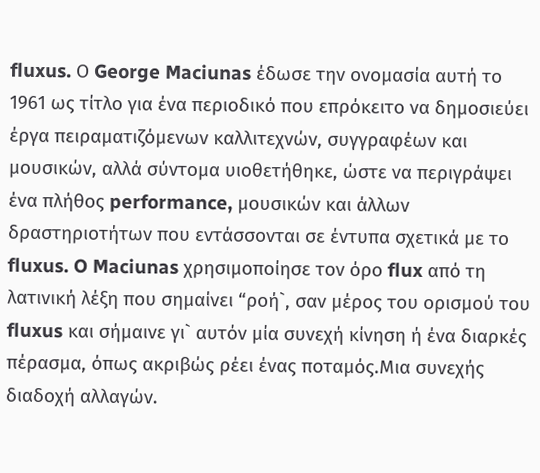fluxus. Ο George Maciunas έδωσε την ονομασία αυτή το 1961 ως τίτλο για ένα περιοδικό που επρόκειτο να δημοσιεύει έργα πειραματιζόμενων καλλιτεχνών, συγγραφέων και μουσικών, αλλά σύντομα υιοθετήθηκε, ώστε να περιγράψει ένα πλήθος performance, μουσικών και άλλων δραστηριοτήτων που εντάσσονται σε έντυπα σχετικά με το fluxus. O Maciunas χρησιμοποίησε τον όρο flux από τη λατινική λέξη που σημαίνει “ροή`, σαν μέρος του ορισμού του fluxus και σήμαινε γι` αυτόν μία συνεχή κίνηση ή ένα διαρκές πέρασμα, όπως ακριβώς ρέει ένας ποταμός.Μια συνεχής διαδοχή αλλαγών.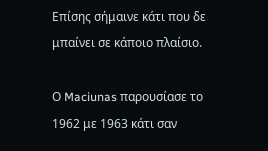Επίσης σήμαινε κάτι που δε μπαίνει σε κάποιο πλαίσιο.

Ο Maciunas παρουσίασε το 1962 με 1963 κάτι σαν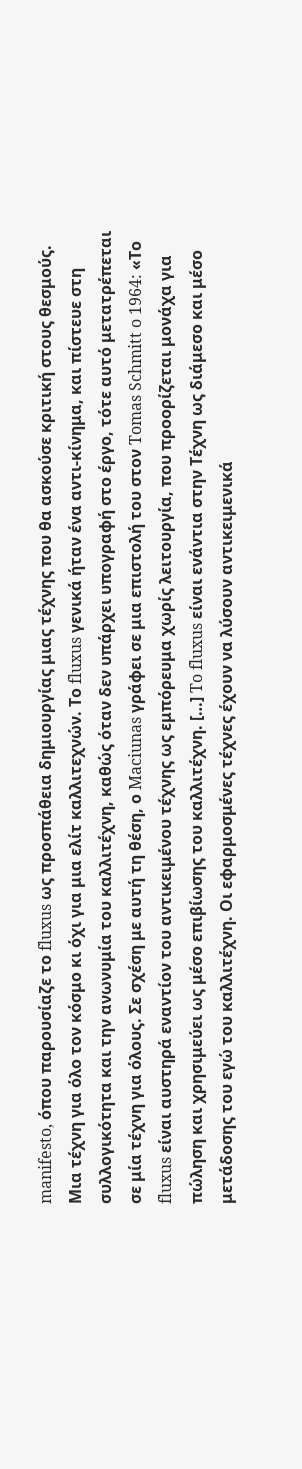manifesto, όπου παρουσίαζε το fluxus ως προσπάθεια δημιουργίας μιας τέχνης που θα ασκούσε κριτική στους θεσμούς. Μια τέχνη για όλο τον κόσμο κι όχι για μια ελίτ καλλιτεχνών. Το fluxus γενικά ήταν ένα αντι-κίνημα, και πίστευε στη συλλογικότητα και την ανωνυμία του καλλιτέχνη, καθώς όταν δεν υπάρχει υπογραφή στο έργο, τότε αυτό μετατρέπεται σε μία τέχνη για όλους. Σε σχέση με αυτή τη θέση, ο Maciunas γράφει σε μια επιστολή του στον Tomas Schmitt o 1964: «Το fluxus είναι αυστηρά εναντίον του αντικειμένου τέχνης ως εμπόρευμα χωρίς λειτουργία, που προορίζεται μονάχα για πώληση και χρησιμεύει ως μέσο επιβίωσης του καλλιτέχνη. […] To fluxus είναι ενάντια στην Τέχνη ως διάμεσο και μέσο μετάδοσης του εγώ του καλλιτέχνη. Oι εφαρμοσμένες τέχνες έχουν να λύσουν αντικειμενικά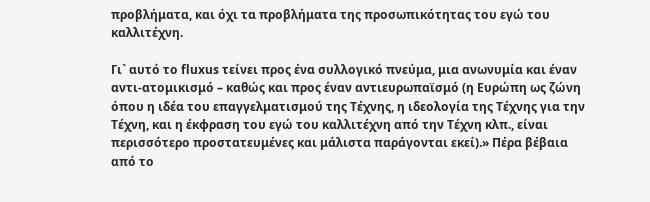προβλήματα, και όχι τα προβλήματα της προσωπικότητας του εγώ του καλλιτέχνη.

Γι` αυτό το fluxus τείνει προς ένα συλλογικό πνεύμα, μια ανωνυμία και έναν αντι-ατομικισμό – καθώς και προς έναν αντιευρωπαϊσμό (η Ευρώπη ως ζώνη όπου η ιδέα του επαγγελματισμού της Τέχνης, η ιδεολογία της Τέχνης για την Τέχνη, και η έκφραση του εγώ του καλλιτέχνη από την Τέχνη κλπ., είναι περισσότερο προστατευμένες και μάλιστα παράγονται εκεί).» Πέρα βέβαια από το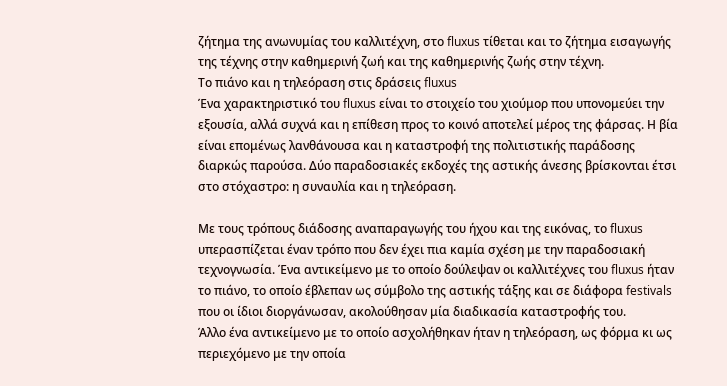ζήτημα της ανωνυμίας του καλλιτέχνη, στο fluxus τίθεται και το ζήτημα εισαγωγής της τέχνης στην καθημερινή ζωή και της καθημερινής ζωής στην τέχνη.
Το πιάνο και η τηλεόραση στις δράσεις fluxus
Ένα χαρακτηριστικό του fluxus είναι το στοιχείο του χιούμορ που υπονομεύει την εξουσία, αλλά συχνά και η επίθεση προς το κοινό αποτελεί μέρος της φάρσας. Η βία είναι επομένως λανθάνουσα και η καταστροφή της πολιτιστικής παράδοσης διαρκώς παρούσα. Δύο παραδοσιακές εκδοχές της αστικής άνεσης βρίσκονται έτσι στο στόχαστρο: η συναυλία και η τηλεόραση.

Με τους τρόπους διάδοσης αναπαραγωγής του ήχου και της εικόνας, το fluxus υπερασπίζεται έναν τρόπο που δεν έχει πια καμία σχέση με την παραδοσιακή τεχνογνωσία. Ένα αντικείμενο με το οποίο δούλεψαν οι καλλιτέχνες του fluxus ήταν το πιάνο, το οποίο έβλεπαν ως σύμβολο της αστικής τάξης και σε διάφορα festivals που οι ίδιοι διοργάνωσαν, ακολούθησαν μία διαδικασία καταστροφής του.
Άλλο ένα αντικείμενο με το οποίο ασχολήθηκαν ήταν η τηλεόραση, ως φόρμα κι ως περιεχόμενο με την οποία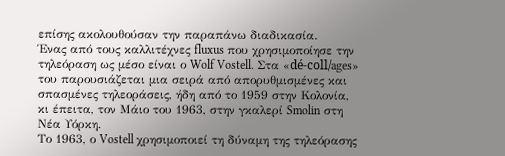επίσης ακολουθούσαν την παραπάνω διαδικασία.
Ένας από τους καλλιτέχνες fluxus που χρησιμοποίησε την τηλεόραση ως μέσο είναι ο Wolf Vostell. Στα «dé-coll/ages» του παρουσιάζεται μια σειρά από απορυθμισμένες και σπασμένες τηλεοράσεις, ήδη από το 1959 στην Κολονία, κι έπειτα, τον Μάιο του 1963, στην γκαλερί Smolin στη Νέα Υόρκη.
Το 1963, ο Vostell χρησιμοποιεί τη δύναμη της τηλεόρασης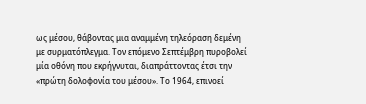ως μέσου, θάβοντας μια αναμμένη τηλεόραση δεμένη με συρματόπλεγμα. Τον επόμενο Σεπτέμβρη πυροβολεί μία οθόνη που εκρήγνυται, διαπράττοντας έτσι την «πρώτη δολοφονία του μέσου». Το 1964, επινοεί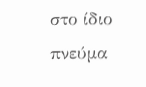στο ίδιο πνεύμα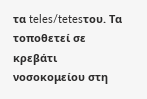τα teles/tetesτου. Τα τοποθετεί σε κρεβάτι νοσοκομείου στη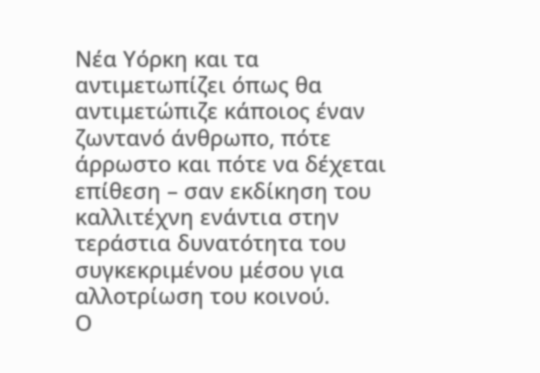Νέα Υόρκη και τα αντιμετωπίζει όπως θα αντιμετώπιζε κάποιος έναν ζωντανό άνθρωπο, πότε άρρωστο και πότε να δέχεται επίθεση – σαν εκδίκηση του καλλιτέχνη ενάντια στην τεράστια δυνατότητα του συγκεκριμένου μέσου για αλλοτρίωση του κοινού.
Ο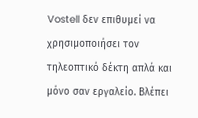Vostell δεν επιθυμεί να χρησιμοποιήσει τον τηλεοπτικό δέκτη απλά και μόνο σαν εργαλείο. Βλέπει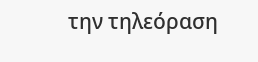την τηλεόραση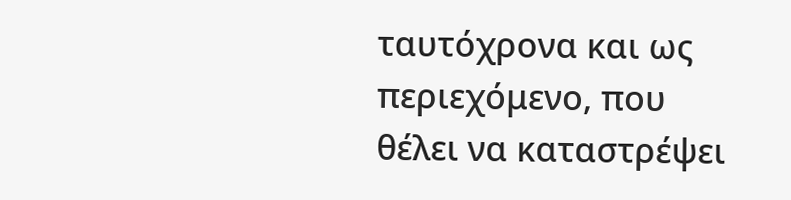ταυτόχρονα και ως περιεχόμενο, που θέλει να καταστρέψει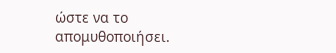ώστε να το απομυθοποιήσει.